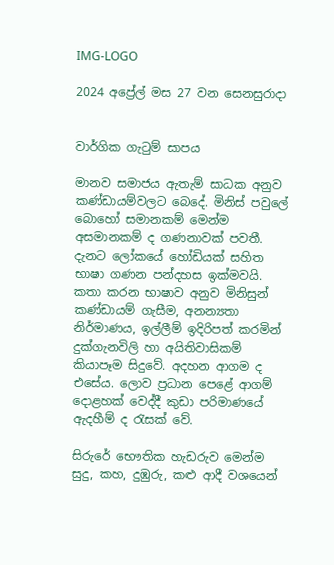IMG-LOGO

2024 අප්‍රේල් මස 27 වන සෙනසුරාදා


වාර්ගික ගැටුම් සාපය

මානව සමාජය ඇතැම් සාධක අනුව කණ්ඩායම්වලට බෙදේ. මිනිස් පවුලේ බොහෝ සමානකම් මෙන්ම අසමානකම් ද ගණනාවක් පවතී. දැනට ලෝකයේ හෝඩියක් සහිත භාෂා ගණන පන්දහස ඉක්මවයි. කතා කරන භාෂාව අනුව මිනිසුන් කණ්ඩායම් ගැසීම, අනන්‍යතා නිර්මාණය, ඉල්ලීම් ඉදිරිපත් කරමින් දුක්ගැනවිලි හා අයිතිවාසිකම් කියාපෑම සිදුවේ. අදහන ආගම ද එසේය. ලොව ප්‍රධාන පෙළේ ආගම් දොළහක් වෙද්දී කුඩා පරිමාණයේ ඇදහීම් ද රැසක් වේ.

සිරුරේ භෞතික හැඩරුව මෙන්ම සුදු, කහ, දුඹුරු, කළු ආදී වශයෙන්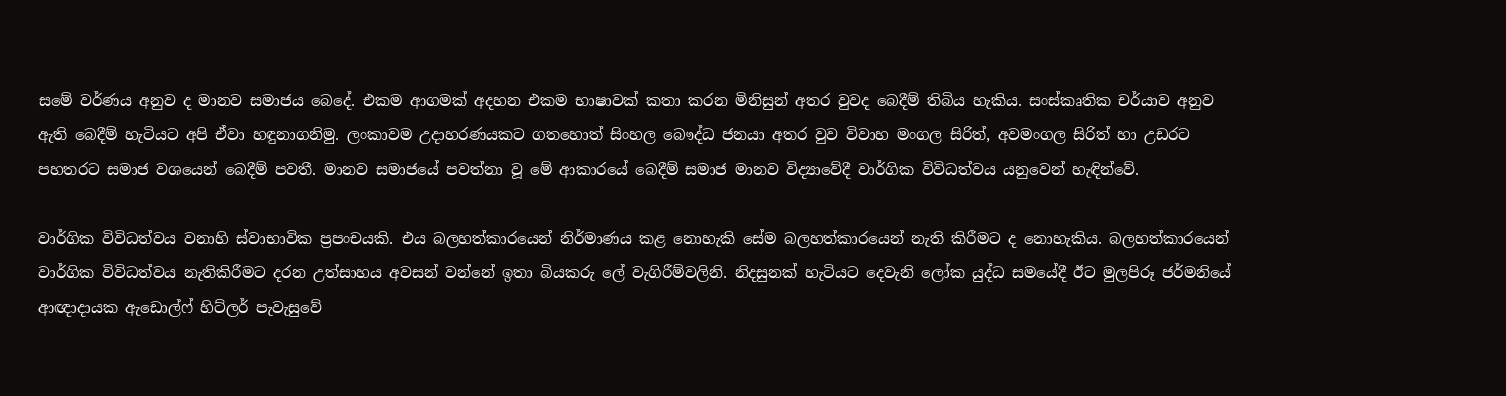සමේ වර්ණය අනුව ද මානව සමාජය බෙදේ. එකම ආගමක් අදහන එකම භාෂාවක් කතා කරන මිනිසුන් අතර වුවද බෙදීම් තිබිය හැකිය. සංස්කෘතික චර්යාව අනුව ඇති බෙදීම් හැටියට අපි ඒවා හඳුනාගනිමු. ලංකාවම උදාහරණයකට ගතහොත් සිංහල බෞද්ධ ජනයා අතර වුව විවාහ මංගල සිරිත්, අවමංගල සිරිත් හා උඩරට පහතරට සමාජ වශයෙන් බෙදීම් පවතී. මානව සමාජයේ පවත්නා වූ මේ ආකාරයේ බෙදීම් සමාජ මානව විද්‍යාවේදී වාර්ගික විවිධත්වය යනුවෙන් හැඳින්වේ.

වාර්ගික විවිධත්වය වනාහි ස්වාභාවික ප්‍රපංචයකි. එය බලහත්කාරයෙන් නිර්මාණය කළ නොහැකි සේම බලහත්කාරයෙන් නැති කිරීමට ද නොහැකිය. බලහත්කාරයෙන් වාර්ගික විවිධත්වය නැතිකිරීමට දරන උත්සාහය අවසන් වන්නේ ඉතා බියකරු ලේ වැගිරීම්වලිනි. නිදසුනක් හැටියට දෙවැනි ලෝක යුද්ධ සමයේදී ඊට මුලපිරූ ජර්මනියේ ආඥාදායක ඇඩොල්ෆ් හිට්ලර් පැවැසුවේ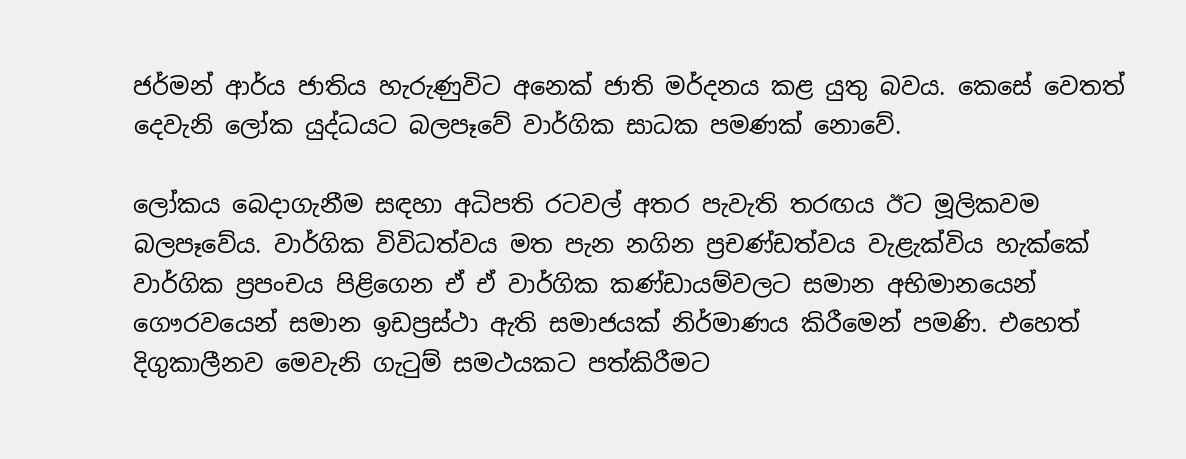ජර්මන් ආර්ය ජාතිය හැරුණුවිට අනෙක් ජාති මර්දනය කළ යුතු බවය. කෙසේ වෙතත් දෙවැනි ලෝක යුද්ධයට බලපෑවේ වාර්ගික සාධක පමණක් නොවේ.

ලෝකය බෙදාගැනීම සඳහා අධිපති රටවල් අතර පැවැති තරඟය ඊට මූලිකවම බලපෑවේය. වාර්ගික විවිධත්වය මත පැන නගින ප්‍රචණ්ඩත්වය වැළැක්විය හැක්කේ වාර්ගික ප්‍රපංචය පිළිගෙන ඒ ඒ වාර්ගික කණ්ඩායම්වලට සමාන අභිමානයෙන් ගෞරවයෙන් සමාන ඉඩප්‍රස්ථා ඇති සමාජයක් නිර්මාණය කිරීමෙන් පමණි. එහෙත් දිගුකාලීනව මෙවැනි ගැටුම් සමථයකට පත්කිරීමට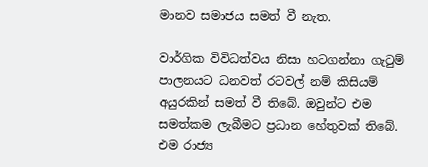මානව සමාජය සමත් වී නැත.

වාර්ගික විවිධත්වය නිසා හටගන්නා ගැටුම් පාලනයට ධනවත් රටවල් නම් කිසියම් අයුරකින් සමත් වී තිබේ. ඔවුන්ට එම සමත්කම ලැබීමට ප්‍රධාන හේතුවක් තිබේ. එම රාජ්‍ය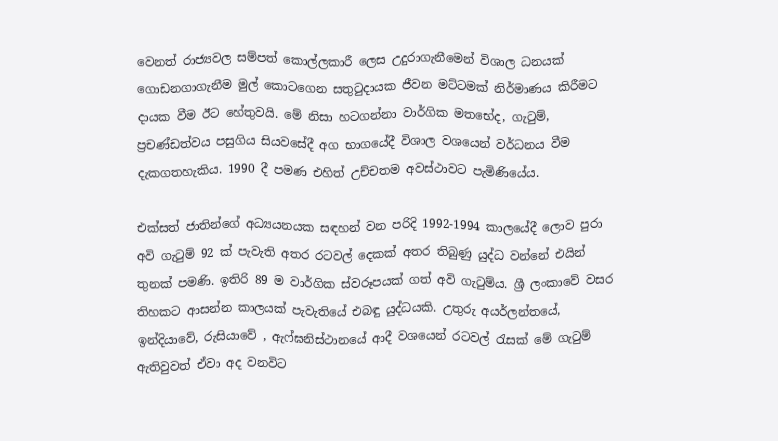වෙනත් රාජ්‍යවල සම්පත් කොල්ලකාරී ලෙස උදුරාගැනීමෙන් විශාල ධනයක් ගොඩනගාගැනීම මුල් කොටගෙන සතුටුදායක ජීවන මට්ටමක් නිර්මාණය කිරීමට දායක වීම ඊට හේතුවයි. මේ නිසා හටගන්නා වාර්ගික මතභේද, ගැටුම්, ප්‍රචණ්ඩත්වය පසුගිය සියවසේදී අග භාගයේදී විශාල වශයෙන් වර්ධනය වීම දැකගතහැකිය. 1990 දී පමණ එහිත් උච්චතම අවස්ථාවට පැමිණියේය.

එක්සත් ජාතින්ගේ අධ්‍යයනයක සඳහන් වන පරිදි 1992-1994 කාලයේදී ලොව පුරා අවි ගැටුම් 92 ක් පැවැති අතර රටවල් දෙකක් අතර තිබුණු යුද්ධ වන්නේ එයින් තුනක් පමණි. ඉතිරි 89 ම වාර්ගික ස්වරූපයක් ගත් අවි ගැටුම්ය. ශ්‍රී ලංකාවේ වසර තිහකට ආසන්න කාලයක් පැවැතියේ එබඳු යුද්ධයකි. උතුරු අයර්ලන්තයේ, ඉන්දියාවේ, රුසියාවේ , ඇෆ්ඝනිස්ථානයේ ආදී වශයෙන් රටවල් රැසක් මේ ගැටුම් ඇතිවුවත් ඒවා අද වනවිට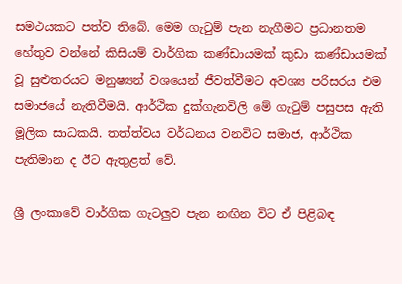සමථයකට පත්ව තිබේ. මෙම ගැටුම් පැන නැගීමට ප්‍රධානතම හේතුව වන්නේ කිසියම් වාර්ගික කණ්ඩායමක් කුඩා කණ්ඩායමක් වූ සුළුතරයට මනුෂ්‍යන් වශයෙන් ජීවත්වීමට අවශ්‍ය පරිසරය එම සමාජයේ නැතිවීමයි. ආර්ථික දුක්ගැනවිලි මේ ගැටුම් පසුපස ඇති මූලික සාධකයි. තත්ත්වය වර්ධනය වනවිට සමාජ, ආර්ථික පැතිමාන ද ඊට ඇතුළත් වේ.

ශ්‍රී ලංකාවේ වාර්ගික ගැටලුව පැන නඟින විට ඒ පිළිබඳ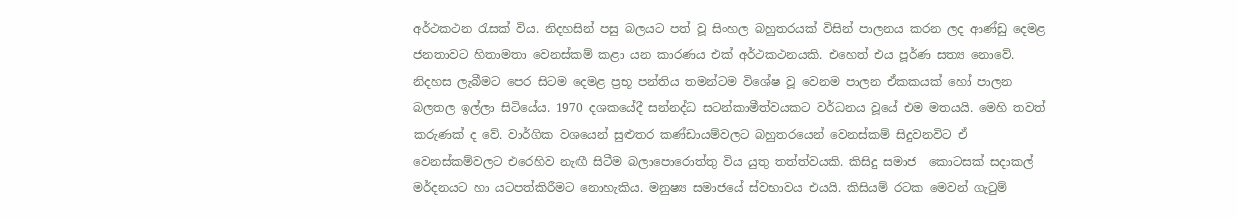අර්ථකථන රැසක් විය. නිදහසින් පසු බලයට පත් වූ සිංහල බහුතරයක් විසින් පාලනය කරන ලද ආණ්ඩු දෙමළ ජනතාවට හිතාමතා වෙනස්කම් කළා යන කාරණය එක් අර්ථකථනයකි. එහෙත් එය පූර්ණ සත්‍ය නොවේ. නිදහස ලැබීමට පෙර සිටම දෙමළ ප්‍රභූ පන්තිය තමන්ටම විශේෂ වූ වෙනම පාලන ඒකකයක් හෝ පාලන බලතල ඉල්ලා සිටියේය. 1970 දශකයේදී සන්නද්ධ සටන්කාමීත්වයකට වර්ධනය වූයේ එම මතයයි. මෙහි තවත් කරුණක් ද වේ. වාර්ගික වශයෙන් සුළුතර කණ්ඩායම්වලට බහුතරයෙන් වෙනස්කම් සිදුවනවිට ඒ වෙනස්කම්වලට එරෙහිව නැඟී සිටීම බලාපොරොත්තු විය යුතු තත්ත්වයකි. කිසිදු සමාජ  කොටසක් සදාකල් මර්දනයට හා යටපත්කිරීමට නොහැකිය. මනුෂ්‍ය සමාජයේ ස්වභාවය එයයි. කිසියම් රටක මෙවන් ගැටුම්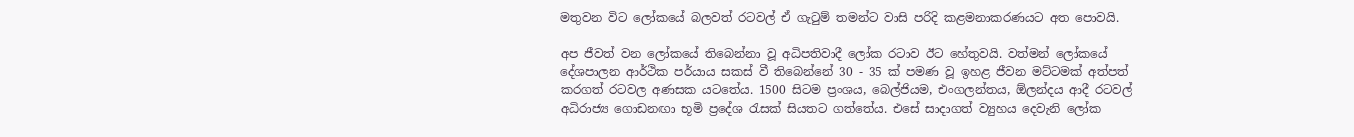මතුවන විට ලෝකයේ බලවත් රටවල් ඒ ගැටුම් තමන්ට වාසි පරිදි කළමනාකරණයට අත පොවයි.

අප ජීවත් වන ලෝකයේ තිබෙන්නා වූ අධිපතිවාදී ලෝක රටාව ඊට හේතුවයි. වත්මන් ලෝකයේ දේශපාලන ආර්ථික පර්යාය සකස් වී තිබෙන්නේ 30 - 35 ක් පමණ වූ ඉහළ ජීවන මට්ටමක් අත්පත් කරගත් රටවල අණසක යටතේය. 1500 සිටම ප්‍රංශය, බෙල්ජියම, එංගලන්තය, ඕලන්දය ආදී රටවල් අධිරාජ්‍ය ගොඩනඟා භූමි ප්‍රදේශ රැසක් සියතට ගත්තේය. එසේ සාදාගත් ව්‍යුහය දෙවැනි ලෝක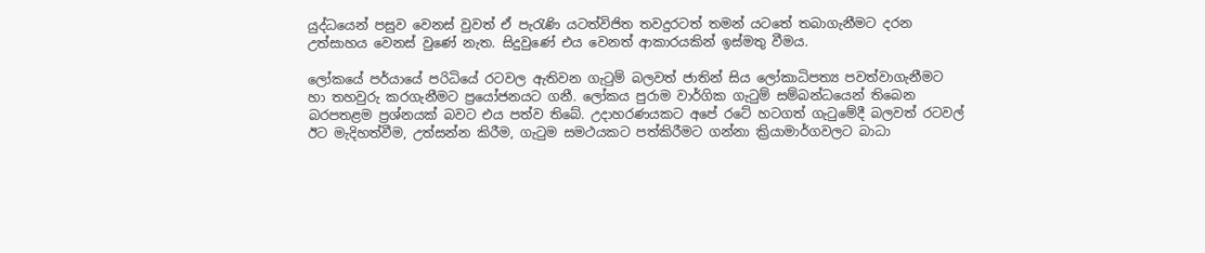යුද්ධයෙන් පසුව වෙනස් වුවත් ඒ පැරැණි යටත්විජිත තවදුරටත් තමන් යටතේ තබාගැනීමට දරන උත්සාහය වෙනස් වුණේ නැත. සිදුවුණේ එය වෙනත් ආකාරයකින් ඉස්මතු වීමය.

ලෝකයේ පර්යායේ පරිධියේ රටවල ඇතිවන ගැටුම් බලවත් ජාතින් සිය ලෝකාධිපත්‍ය පවත්වාගැනීමට හා තහවුරු කරගැනීමට ප්‍රයෝජනයට ගනී. ලෝකය පුරාම වාර්ගික ගැටුම් සම්බන්ධයෙන් තිබෙන බරපතළම ප්‍රශ්නයක් බවට එය පත්ව තිබේ. උදාහරණයකට අපේ රටේ හටගත් ගැටුමේදී බලවත් රටවල් ඊට මැදිහත්වීම, උත්සන්න කිරීම, ගැටුම සමථයකට පත්කිරීමට ගන්නා ක්‍රියාමාර්ගවලට බාධා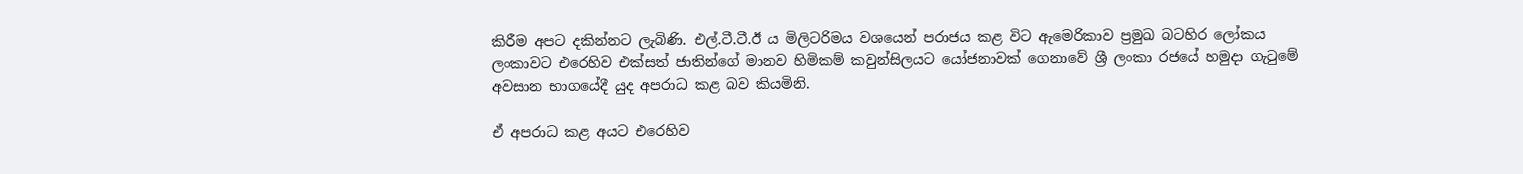කිරීම අපට දකින්නට ලැබිණි. එල්.ටී.ටී.ඊ ය මිලිටරිමය වශයෙන් පරාජය කළ විට ඇමෙරිකාව ප්‍රමුඛ බටහිර ලෝකය ලංකාවට එරෙහිව එක්සත් ජාතින්ගේ මානව හිමිකම් කවුන්සිලයට යෝජනාවක් ගෙනාවේ ශ්‍රී ලංකා රජයේ හමුදා ගැටුමේ අවසාන භාගයේදී යුද අපරාධ කළ බව කියමිනි.

ඒ අපරාධ කළ අයට එරෙහිව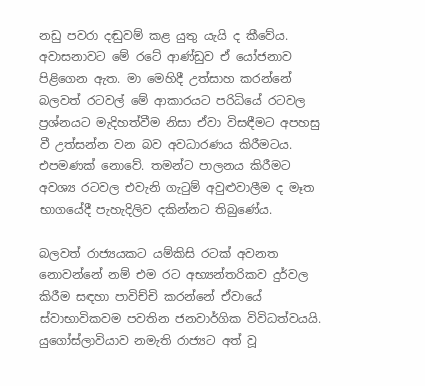නඩු පවරා දඬුවම් කළ යුතු යැයි ද කීවේය. අවාසනාවට මේ රටේ ආණ්ඩුව ඒ යෝජනාව පිළිගෙන ඇත. මා මෙහිදී උත්සාහ කරන්නේ බලවත් රටවල් මේ ආකාරයට පරිධියේ රටවල ප්‍රශ්නයට මැදිහත්වීම නිසා ඒවා විසඳීමට අපහසු වී උත්සන්න වන බව අවධාරණය කිරීමටය. එපමණක් නොවේ. තමන්ට පාලනය කිරීමට අවශ්‍ය රටවල එවැනි ගැටුම් අවුළුවාලීම ද මෑත භාගයේදී පැහැදිලිව දකින්නට තිබුණේය.

බලවත් රාජ්‍යයකට යම්කිසි රටක් අවනත නොවන්නේ නම් එම රට අභ්‍යන්තරිකව දුර්වල කිරීම සඳහා පාවිච්චි කරන්නේ ඒවායේ ස්වාභාවිකවම පවතින ජනවාර්ගික විවිධත්වයයි. යුගෝස්ලාවියාව නමැති රාජ්‍යට අත් වූ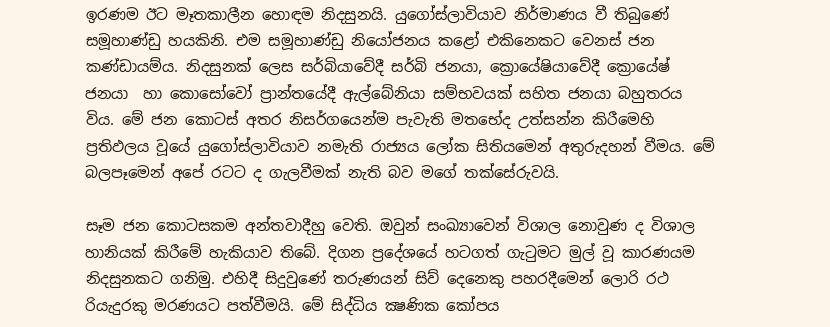ඉරණම ඊට මෑතකාලීන හොඳම නිදසුනයි. යුගෝස්ලාවියාව නිර්මාණය වී තිබුණේ සමූහාණ්ඩු හයකිනි. එම සමූහාණ්ඩු නියෝජනය කළෝ එකිනෙකට වෙනස් ජන කණ්ඩායම්ය. නිදසුනක් ලෙස සර්බියාවේදී සර්බි ජනයා, ක්‍රොයේෂියාවේදී ක්‍රොයේෂ් ජනයා  හා කොසෝවෝ ප්‍රාන්තයේදී ඇල්බේනියා සම්භවයක් සහිත ජනයා බහුතරය විය. මේ ජන කොටස් අතර නිසර්ගයෙන්ම පැවැති මතභේද උත්සන්න කිරීමෙහි ප්‍රතිඵලය වූයේ යුගෝස්ලාවියාව නමැති රාජ්‍යය ලෝක සිතියමෙන් අතුරුදහන් වීමය. මේ බලපෑමෙන් අපේ රටට ද ගැලවීමක් නැති බව මගේ තක්සේරුවයි.

සෑම ජන කොටසකම අන්තවාදීහු වෙති. ඔවුන් සංඛ්‍යාවෙන් විශාල නොවුණ ද විශාල හානියක් කිරීමේ හැකියාව තිබේ. දිගන ප්‍රදේශයේ හටගත් ගැටුමට මුල් වූ කාරණයම නිදසුනකට ගනිමු. එහිදී සිදුවුණේ තරුණයන් සිව් දෙනෙකු පහරදීමෙන් ලොරි රථ රියැදුරකු මරණයට පත්වීමයි. මේ සිද්ධිය ක්‍ෂණික කෝපය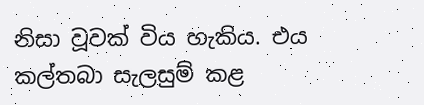නිසා වූවක් විය හැකිය. එය කල්තබා සැලසුම් කළ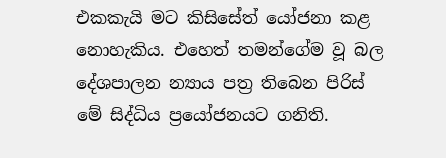එකකැයි මට කිසිසේත් යෝජනා කළ නොහැකිය. එහෙත් තමන්ගේම වූ බල දේශපාලන න්‍යාය පත්‍ර තිබෙන පිරිස් මේ සිද්ධිය ප්‍රයෝජනයට ගනිති.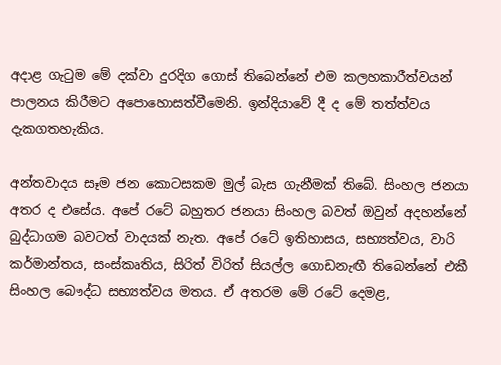අදාළ ගැටුම මේ දක්වා දුරදිග ගොස් තිබෙන්නේ එම කලහකාරීත්වයන් පාලනය කිරීමට අපොහොසත්වීමෙනි. ඉන්දියාවේ දී ද මේ තත්ත්වය දැකගතහැකිය.

අන්තවාදය සෑම ජන කොටසකම මුල් බැස ගැනීමක් තිබේ. සිංහල ජනයා අතර ද එසේය. අපේ රටේ බහුතර ජනයා සිංහල බවත් ඔවුන් අදහන්නේ බුද්ධාගම බවටත් වාදයක් නැත. අපේ රටේ ඉතිහාසය, සභ්‍යත්වය, වාරි කර්මාන්තය, සංස්කෘතිය, සිරිත් විරිත් සියල්ල ගොඩනැඟී තිබෙන්නේ එකී සිංහල බෞද්ධ සභ්‍යත්වය මතය. ඒ අතරම මේ රටේ දෙමළ,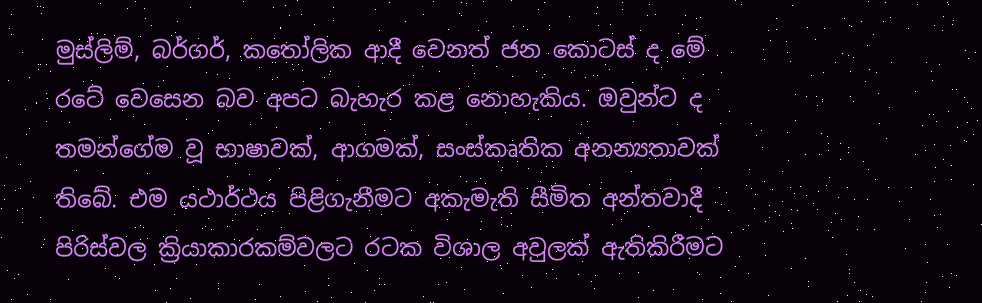මුස්ලිම්, බර්ගර්, කතෝලික ආදී වෙනත් ජන කොටස් ද මේ රටේ වෙසෙන බව අපට බැහැර කළ නොහැකිය. ඔවුන්ට ද තමන්ගේම වූ භාෂාවක්, ආගමක්, සංස්කෘතික අනන්‍යතාවක් තිබේ. එම යථාර්ථය පිළිගැනීමට අකැමැති සීමිත අන්තවාදී පිරිස්වල ක්‍රියාකාරකම්වලට රටක විශාල අවුලක් ඇතිකිරීමට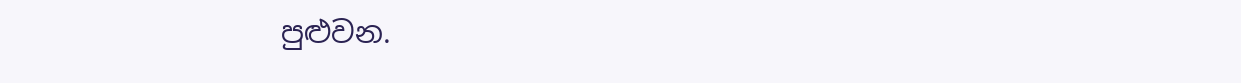පුළුවන.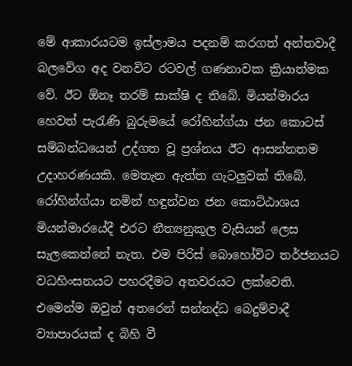මේ ආකාරයටම ඉස්ලාමය පදනම් කරගත් අන්තවාදී බලවේග අද වනවිට රටවල් ගණනාවක ක්‍රියාත්මක වේ. ඊට ඕනෑ තරම් සාක්ෂි ද තිබේ. මියන්මාරය හෙවත් පැරැණි බුරුමයේ රෝහින්ග්යා ජන කොටස් සම්බන්ධයෙන් උද්ගත වූ ප්‍රශ්නය ඊට ආසන්නතම උදාහරණයකි. මෙතැන ඇත්ත ගැටලුවක් තිබේ. රෝහින්ග්යා නමින් හඳුන්වන ජන කොට්ඨාශය මියන්මාරයේදී එරට නීත්‍යනුකූල වැසියන් ලෙස සැලකෙන්නේ නැත. එම පිරිස් බොහෝවිට තර්ජනයට වධහිංසනයට පහරදීමට අතවරයට ලක්වෙති. එමෙන්ම ඔවුන් අතරෙන් සන්නද්ධ බෙදුම්වාදී ව්‍යාපාරයක් ද බිහි වී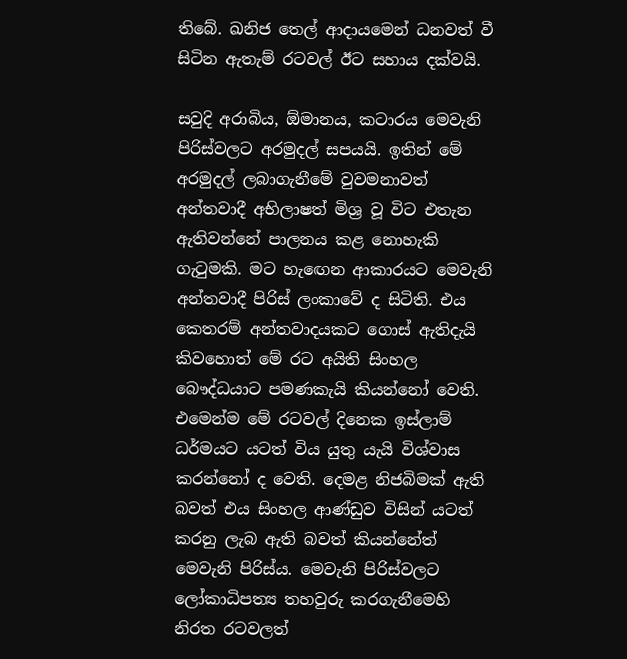තිබේ. ඛනිජ තෙල් ආදායමෙන් ධනවත් වී සිටින ඇතැම් රටවල් ඊට සහාය දක්වයි.

සවුදි අරාබිය, ඕමානය, කටාරය මෙවැනි පිරිස්වලට අරමුදල් සපයයි. ඉතින් මේ අරමුදල් ලබාගැනීමේ වුවමනාවත් අන්තවාදී අභිලාෂත් මිශ්‍ර වූ විට එතැන ඇතිවන්නේ පාලනය කළ නොහැකි ගැටුමකි. මට හැඟෙන ආකාරයට මෙවැනි අන්තවාදී පිරිස් ලංකාවේ ද සිටිති. එය කෙතරම් අන්තවාදයකට ගොස් ඇතිදැයි කිවහොත් මේ රට අයිති සිංහල බෞද්ධයාට පමණකැයි කියන්නෝ වෙති. එමෙන්ම මේ රටවල් දිනෙක ඉස්ලාම් ධර්මයට යටත් විය යුතු යැයි විශ්වාස කරන්නෝ ද වෙති. දෙමළ නිජබිමක් ඇති බවත් එය සිංහල ආණ්ඩුව විසින් යටත් කරනු ලැබ ඇති බවත් කියන්නේත් මෙවැනි පිරිස්ය. මෙවැනි පිරිස්වලට ලෝකාධිපත්‍ය තහවුරු කරගැනීමෙහි නිරත රටවලත්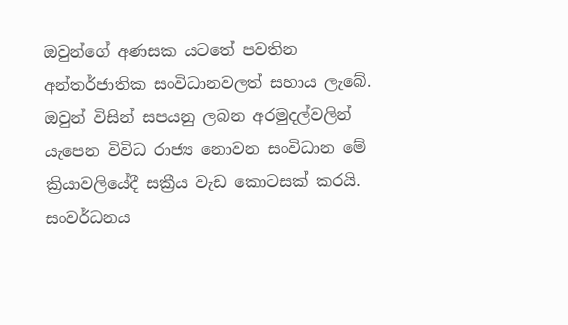ඔවුන්ගේ අණසක යටතේ පවතින අන්තර්ජාතික සංවිධානවලත් සහාය ලැබේ. ඔවුන් විසින් සපයනු ලබන අරමුදල්වලින් යැපෙන විවිධ රාජ්‍ය නොවන සංවිධාන මේ ක්‍රියාවලියේදී සක්‍රීය වැඩ කොටසක් කරයි. සංවර්ධනය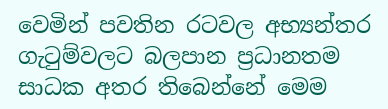වෙමින් පවතින රටවල අභ්‍යන්තර ගැටුම්වලට බලපාන ප්‍රධානතම සාධක අතර තිබෙන්නේ මෙම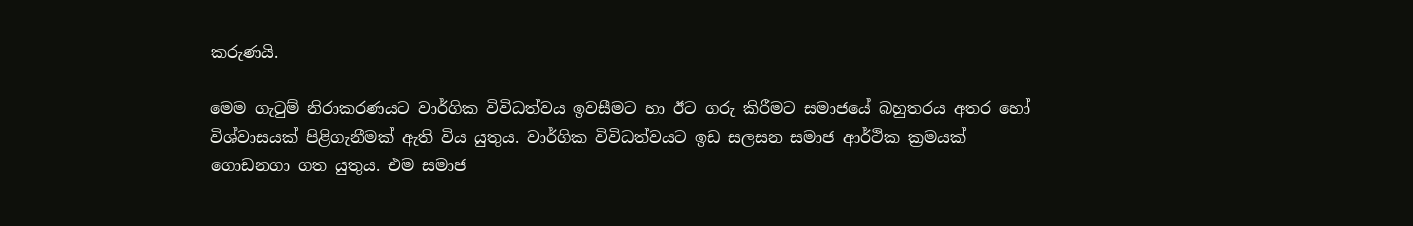කරුණයි.

මෙම ගැටුම් නිරාකරණයට වාර්ගික විවිධත්වය ඉවසීමට හා ඊට ගරු කිරීමට සමාජයේ බහුතරය අතර හෝ විශ්වාසයක් පිළිගැනීමක් ඇති විය යුතුය. වාර්ගික විවිධත්වයට ඉඩ සලසන සමාජ ආර්ථික ක්‍රමයක් ගොඩනගා ගත යුතුය. එම සමාජ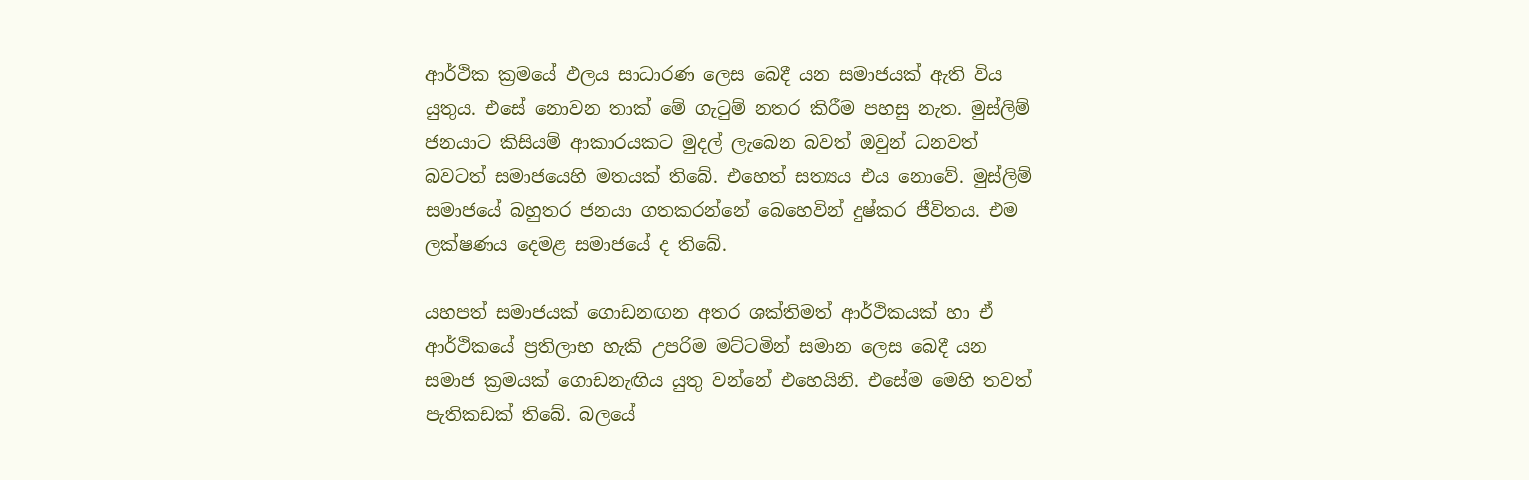ආර්ථික ක්‍රමයේ ඵලය සාධාරණ ලෙස බෙදී යන සමාජයක් ඇති විය යුතුය. එසේ නොවන තාක් මේ ගැටුම් නතර කිරීම පහසු නැත. මුස්ලිම් ජනයාට කිසියම් ආකාරයකට මුදල් ලැබෙන බවත් ඔවුන් ධනවත් බවටත් සමාජයෙහි මතයක් තිබේ. එහෙත් සත්‍යය එය නොවේ. මුස්ලිම් සමාජයේ බහුතර ජනයා ගතකරන්නේ බෙහෙවින් දුෂ්කර ජීවිතය. එම ලක්ෂණය දෙමළ සමාජයේ ද තිබේ.

යහපත් සමාජයක් ගොඩනඟන අතර ශක්තිමත් ආර්ථිකයක් හා ඒ ආර්ථිකයේ ප්‍රතිලාභ හැකි උපරිම මට්ටමින් සමාන ලෙස බෙදී යන  සමාජ ක්‍රමයක් ගොඩනැඟිය යුතු වන්නේ එහෙයිනි. එසේම මෙහි තවත් පැතිකඩක් තිබේ. බලයේ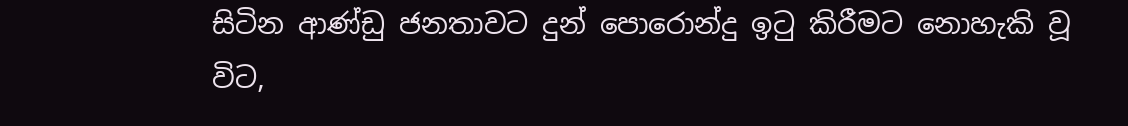සිටින ආණ්ඩු ජනතාවට දුන් පොරොන්දු ඉටු කිරීමට නොහැකි වූ විට,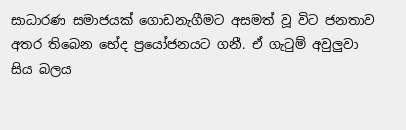සාධාරණ සමාජයක් ගොඩනැගීමට අසමත් වූ විට ජනතාව අතර තිබෙන භේද ප්‍රයෝජනයට ගනී. ඒ ගැටුම් අවුලුවා සිය බලය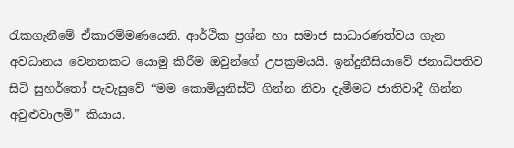රැකගැනීමේ ඒකාරම්මණයෙනි. ආර්ථික ප්‍රශ්න හා සමාජ සාධාරණත්වය ගැන අවධානය වෙනතකට යොමු කිරීම ඔවුන්ගේ උපක්‍රමයයි. ඉන්දුනීසියාවේ ජනාධිපතිව සිටි සුහර්තෝ පැවැසුවේ “මම කොමියුනිස්ට් ගින්න නිවා දැමීමට ජාතිවාදී ගින්න අවුළුවාලමි” කියාය.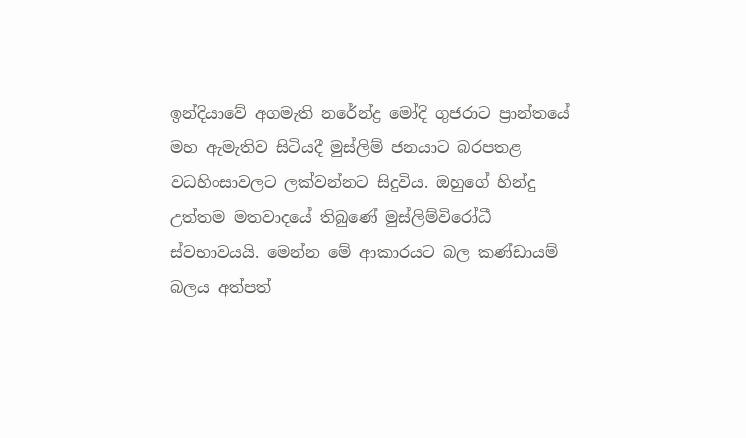ඉන්දියාවේ අගමැති නරේන්ද්‍ර මෝදි ගුජරාට ප්‍රාන්තයේ මහ ඇමැතිව සිටියදී මුස්ලිම් ජනයාට බරපතළ වධහිංසාවලට ලක්වන්නට සිදුවිය. ඔහුගේ හින්දු උත්තම මතවාදයේ තිබුණේ මුස්ලිම්විරෝධී ස්වභාවයයි. මෙන්න මේ ආකාරයට බල කණ්ඩායම් බලය අත්පත්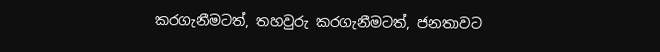කරගැනීමටත්, තහවුරු කරගැනීමටත්, ජනතාවට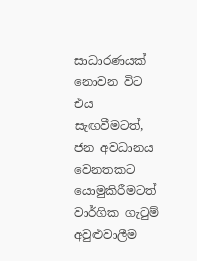සාධාරණයක් නොවන විට එය සැඟවීමටත්, ජන අවධානය වෙනතකට යොමුකිරීමටත් වාර්ගික ගැටුම් අවුළුවාලීම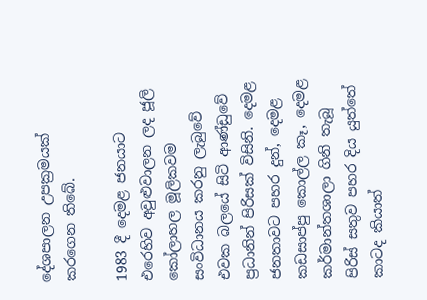දේශපාලන උපක්‍රමයක් කරගෙන තිබේ.

1983 දී දෙමළ ජනයාට එරෙහිව අවුළුවාලන ලද ජූලි කෝලාහල මූලිකවම සංවිධානය කරනු ලැබුවේ එවක බලයේ සිටි ආණ්ඩුවේ ප්‍රධානින් පිරිසක් විසිනි. දෙමළ ජනතාවට පහර දුන්, දෙමළ කඩසාප්පු කොල්ල කෑ, දෙමළ කර්මාන්තශාලා ගිනි තැබූ පිරිස් සතුව පහර දිය යුත්තේ කාටද කියාත්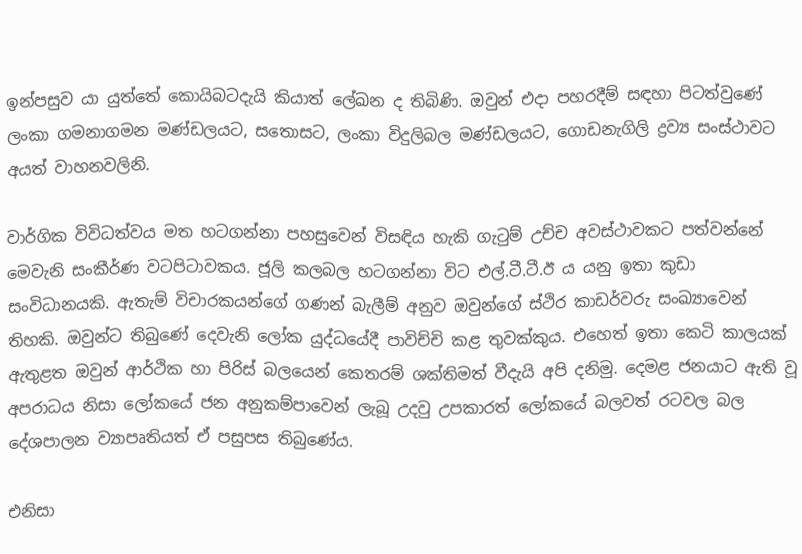ඉන්පසුව යා යුත්තේ කොයිබටදැයි කියාත් ලේඛන ද තිබිණි. ඔවුන් එදා පහරදීම් සඳහා පිටත්වුණේ ලංකා ගමනාගමන මණ්ඩලයට, සතොසට, ලංකා විදුලිබල මණ්ඩලයට, ගොඩනැගිලි ද්‍රව්‍ය සංස්ථාවට අයත් වාහනවලිනි.

වාර්ගික විවිධත්වය මත හටගන්නා පහසුවෙන් විසඳිය හැකි ගැටුම් උච්ච අවස්ථාවකට පත්වන්නේ මෙවැනි සංකීර්ණ වටපිටාවකය. ජූලි කලබල හටගන්නා විට එල්.ටී.ටී.ඊ ය යනු ඉතා කුඩා සංවිධානයකි. ඇතැම් විචාරකයන්ගේ ගණන් බැලීම් අනුව ඔවුන්ගේ ස්ථිර කාඩර්වරු සංඛ්‍යාවෙන් තිහකි. ඔවුන්ට තිබුණේ දෙවැනි ලෝක යුද්ධයේදී පාවිච්චි කළ තුවක්කුය. එහෙත් ඉතා කෙටි කාලයක් ඇතුළත ඔවුන් ආර්ථික හා පිරිස් බලයෙන් කෙතරම් ශක්තිමත් වීදැයි අපි දනිමු. දෙමළ ජනයාට ඇති වූ අපරාධය නිසා ලෝකයේ ජන අනුකම්පාවෙන් ලැබූ උදවු උපකාරත් ලෝකයේ බලවත් රටවල බල දේශපාලන ව්‍යාපෘතියත් ඒ පසුපස තිබුණේය.

එනිසා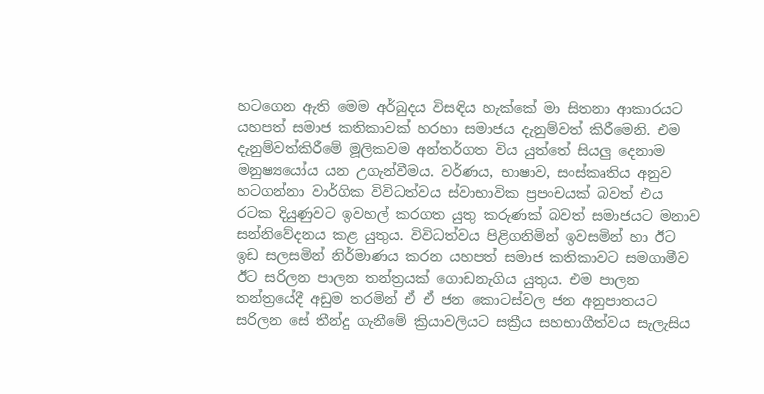හටගෙන ඇති මෙම අර්බුදය විසඳිය හැක්කේ මා සිතනා ආකාරයට යහපත් සමාජ කතිකාවක් හරහා සමාජය දැනුම්වත් කිරීමෙනි. එම දැනුම්වත්කිරීමේ මූලිකවම අන්තර්ගත විය යුත්තේ සියලු දෙනාම මනුෂ්‍යයෝය යන උගැන්වීමය. වර්ණය, භාෂාව, සංස්කෘතිය අනුව හටගන්නා වාර්ගික විවිධත්වය ස්වාභාවික ප්‍රපංචයක් බවත් එය රටක දියුණුවට ඉවහල් කරගත යුතු කරුණක් බවත් සමාජයට මනාව සන්නිවේදනය කළ යුතුය. විවිධත්වය පිළිගනිමින් ඉවසමින් හා ඊට ඉඩ සලසමින් නිර්මාණය කරන යහපත් සමාජ කතිකාවට සමගාමීව ඊට සරිලන පාලන තන්ත්‍රයක් ගොඩනැගිය යුතුය. එම පාලන තන්ත්‍රයේදී අඩුම තරමින් ඒ ඒ ජන කොටස්වල ජන අනුපාතයට සරිලන සේ තීන්දු ගැනීමේ ක්‍රියාවලියට සක්‍රීය සහභාගීත්වය සැලැසිය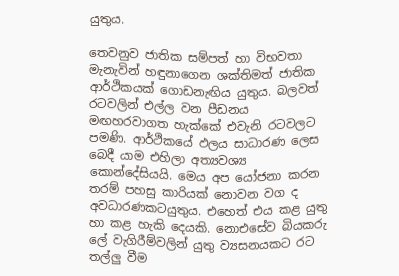යුතුය.

තෙවනුව ජාතික සම්පත් හා විභවතා මැනැවින් හඳුනාගෙන ශක්තිමත් ජාතික ආර්ථිකයක් ගොඩනැඟිය යුතුය. බලවත් රටවලින් එල්ල වන පීඩනය මඟහරවාගත හැක්කේ එවැනි රටවලට පමණි. ආර්ථිකයේ ඵලය සාධාරණ ලෙස බෙදී යාම එහිලා අත්‍යවශ්‍ය කොන්දේසියයි. මෙය අප යෝජනා කරන තරම් පහසු කාරියක් නොවන වග ද අවධාරණකටයුතුය. එහෙත් එය කළ යුතු හා කළ හැකි දෙයකි. නොඑසේව බියකරු ලේ වැගිරීම්වලින් යුතු ව්‍යසනයකට රට තල්ලු වීම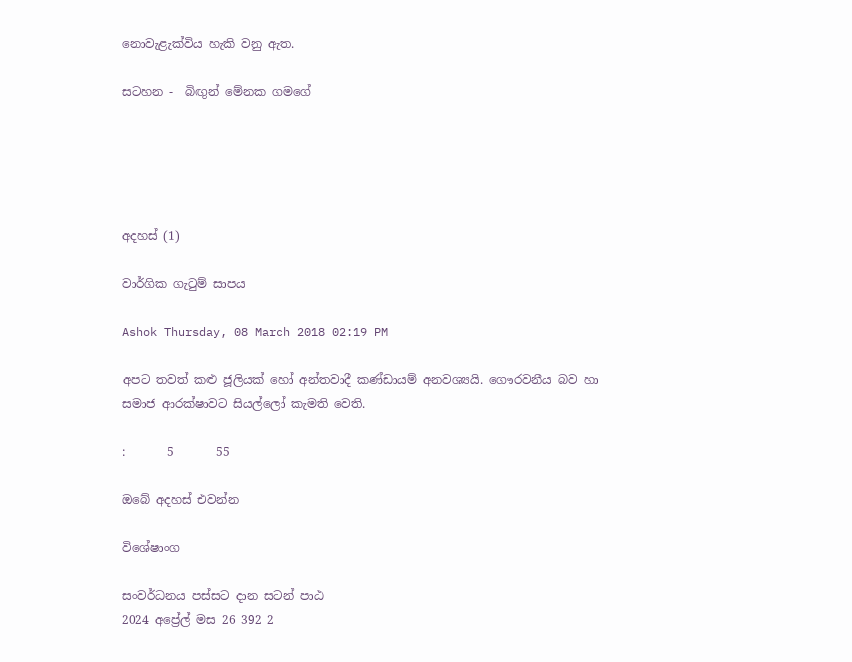නොවැළැක්විය හැකි වනු ඇත.

සටහන -  බිඟුන් මේනක ගමගේ





අදහස් (1)

වාර්ගික ගැටුම් සාපය

Ashok Thursday, 08 March 2018 02:19 PM

අපට තවත් කළු ජූලියක් හෝ අන්තවාදී කණ්ඩායම් අනවශ්‍යයි. ගෞරවනීය බව හා සමාජ ආරක්ෂාවට සියල්ලෝ කැමති වෙති.

:       5       55

ඔබේ අදහස් එවන්න

විශේෂාංග

සංවර්ධනය පස්සට දාන සටන් පාඨ
2024 අප්‍රේල් මස 26 392 2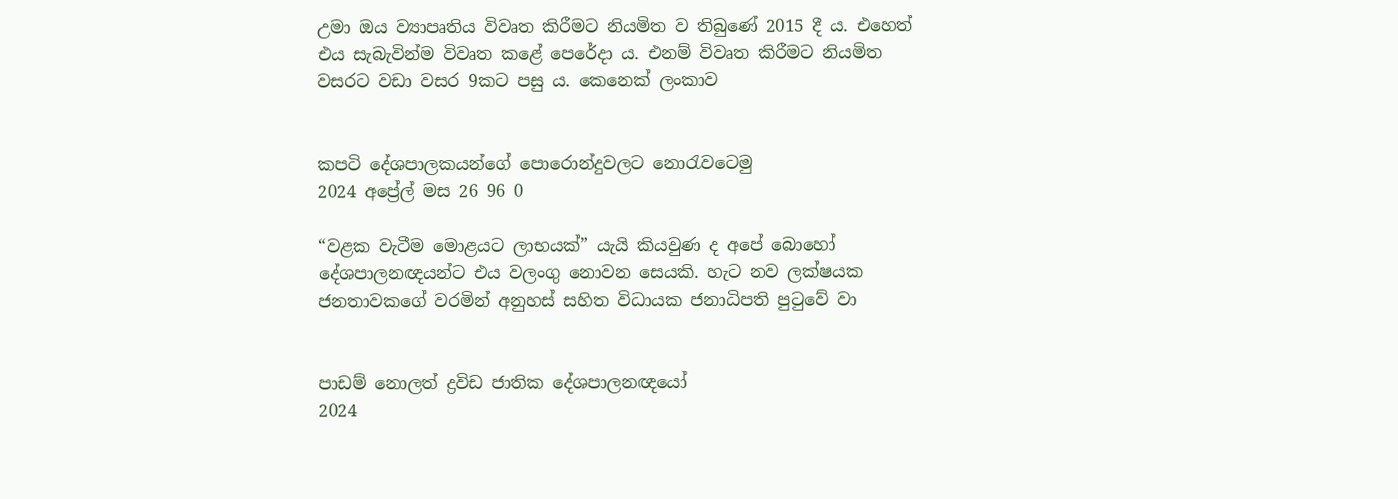උමා ඔය ව්‍යාපෘතිය විවෘත කිරීමට නියමිත ව තිබුණේ 2015 දී ය. එහෙත් එය සැබැවින්ම විවෘත කළේ පෙරේදා ය. එනම් විවෘත කිරීමට නියමිත වසරට වඩා වසර 9කට පසු ය. කෙනෙක් ලංකාව


කපටි දේශපාලකයන්ගේ පොරොන්දුවලට නොරැවටෙමු
2024 අප්‍රේල් මස 26 96 0

“වළක වැටීම මොළයට ලාභයක්” යැයි කියවුණ ද අපේ බොහෝ දේශපාලනඥයන්ට එය වලංගු නොවන සෙයකි. හැට නව ලක්ෂයක ජනතාවකගේ වරමින් අනුහස් සහිත විධායක ජනාධිපති පුටුවේ වා


පාඩම් නොලත් ද්‍රවිඩ ජාතික දේශපාලනඥයෝ
2024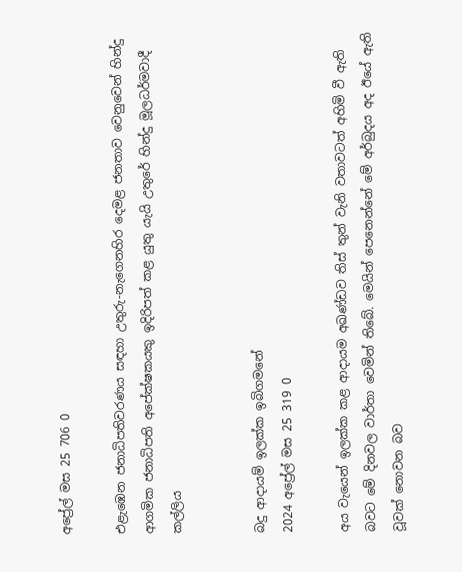අප්‍රේල් මස 25 706 0

එළැඹෙන ජනාධිපතිවරණය සඳහා උතුරු-නැගෙනහිර දෙමළ ජනතාව වෙනුවෙන් හින්දු ආගමික ජනාධිපති අපේක්ෂකයකු ඉදිරිපත් කළ යුතු යැයි උතුරේ හින්දු මූලධර්මවාදී කල්ලිය


බදු ආදායම් ඉලක්ක ඉබිගමනේ
2024 අප්‍රේල් මස 25 319 0

අය වැයෙන් ඉලක්ක කළ ආදායම අඛණ්ඩව තිස් තුන් වැනි වතාවටත් අහිමි වී ඇති බවට මේ දිනවල වාර්තා වෙමින් තිබේ. මෙයින් පෙනෙන්නේ මේ අර්බුදය අද ඊයේ ඇති වූවක් නොවන බව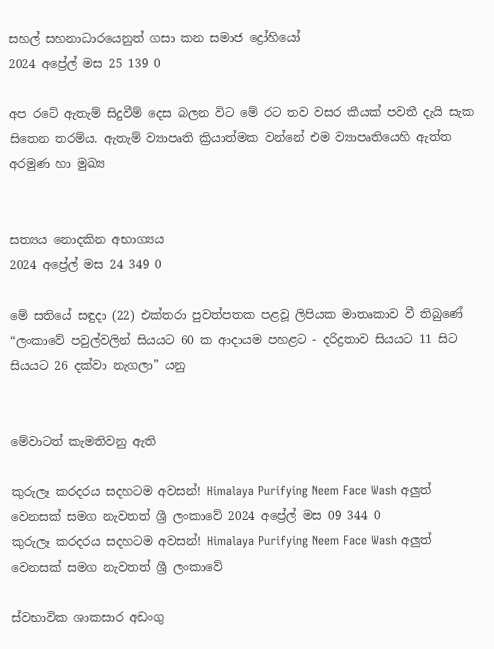සහල් සහනාධාරයෙනුත් ගසා කන සමාජ ද්‍රෝහියෝ
2024 අප්‍රේල් මස 25 139 0

අප රටේ ඇතැම් සිදුවීම් දෙස බලන විට මේ රට තව වසර කීයක් පවතී දැයි සැක සිතෙන තරම්ය. ඇතැම් ව්‍යාපෘති ක්‍රියාත්මක වන්නේ එම ව්‍යාපෘතියෙහි ඇත්ත අරමුණ හා මුඛ්‍ය


සත්‍යය නොදකින අභාග්‍යය
2024 අප්‍රේල් මස 24 349 0

මේ සතියේ සඳුදා (22) එක්තරා පුවත්පතක පළවූ ලිපියක මාතෘකාව වී තිබුණේ “ලංකාවේ පවුල්වලින් සියයට 60 ක ආදායම පහළට - දරිද්‍රතාව සියයට 11 සිට සියයට 26 දක්වා නැගලා” යනු


මේවාටත් කැමතිවනු ඇති

කුරුලෑ කරදරය සදහටම අවසන්! Himalaya Purifying Neem Face Wash අලුත් වෙනසක් සමග නැවතත් ශ්‍රී ලංකාවේ 2024 අප්‍රේල් මස 09 344 0
කුරුලෑ කරදරය සදහටම අවසන්! Himalaya Purifying Neem Face Wash අලුත් වෙනසක් සමග නැවතත් ශ්‍රී ලංකාවේ

ස්වභාවික ශාකසාර අඩංගු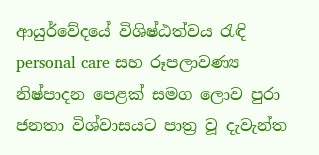ආයුර්වේදයේ විශිෂ්ඨත්වය රැඳි personal care සහ රූපලාවණ්‍ය නිෂ්පාදන පෙළක් සමග ලොව පුරා ජනතා විශ්වාසයට පාත්‍ර වූ දැවැන්ත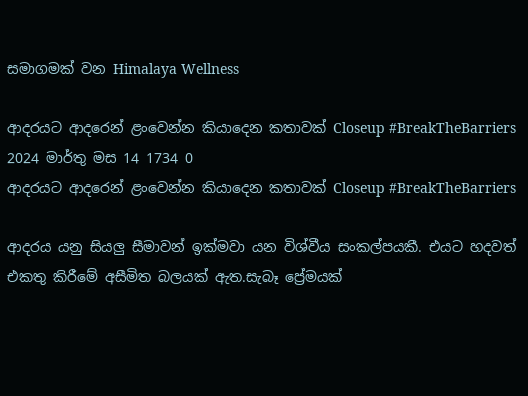සමාගමක් වන Himalaya Wellness

ආදරයට ආදරෙන් ළංවෙන්න කියාදෙන කතාවක් Closeup #BreakTheBarriers 2024 මාර්තු මස 14 1734 0
ආදරයට ආදරෙන් ළංවෙන්න කියාදෙන කතාවක් Closeup #BreakTheBarriers

ආදරය යනු සියලු සීමාවන් ඉක්මවා යන විශ්වීය සංකල්පයකී. එයට හදවත් එකතු කිරීමේ අසීමිත බලයක් ඇත.සැබෑ ප්‍රේමයක්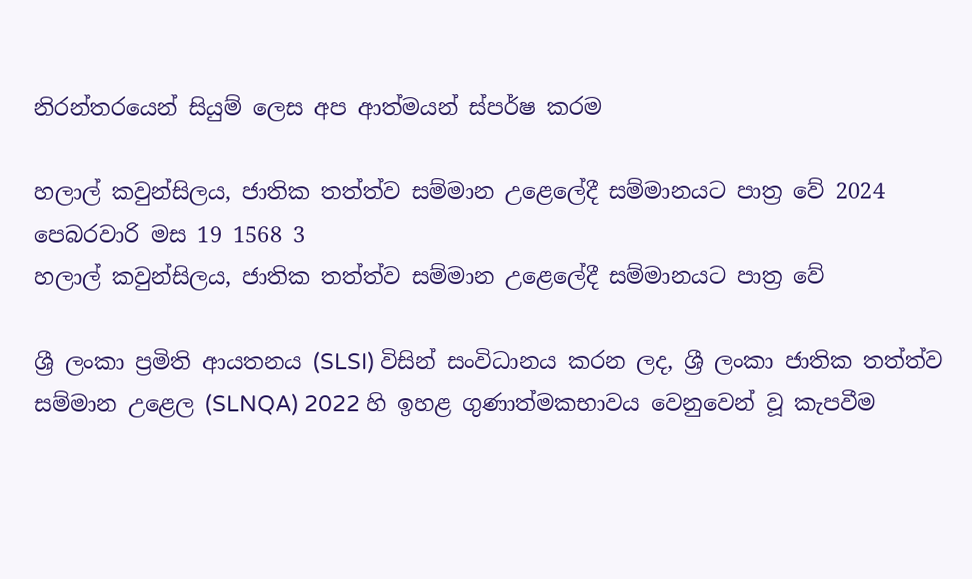නිරන්තරයෙන් සියුම් ලෙස අප ආත්මයන් ස්පර්ෂ කරම

හලාල් කවුන්සිලය, ජාතික තත්ත්ව සම්මාන උළෙලේදී සම්මානයට පාත්‍ර වේ 2024 පෙබරවාරි මස 19 1568 3
හලාල් කවුන්සිලය, ජාතික තත්ත්ව සම්මාන උළෙලේදී සම්මානයට පාත්‍ර වේ

ශ්‍රී ලංකා ප්‍රමිති ආයතනය (SLSI) විසින් සංවිධානය කරන ලද, ශ්‍රී ලංකා ජාතික තත්ත්ව සම්මාන උළෙල (SLNQA) 2022 හි ඉහළ ගුණාත්මකභාවය වෙනුවෙන් වූ කැපවීම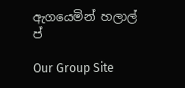ඇගයෙමින් හලාල් ප්

Our Group Site